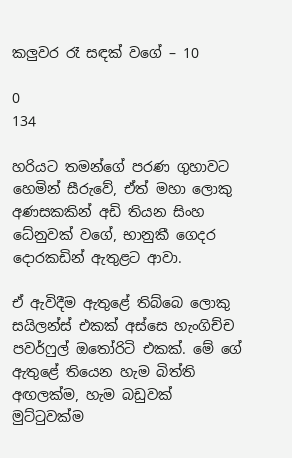කලුවර රෑ සඳක් වගේ – 10

0
134

හරියට තමන්ගේ පරණ ගුහාවට හෙමින් සීරුවේ, ඒත් මහා ලොකු අණසකකින් අඩි තියන සිංහ ධේනුවක් වගේ, භානුකී ගෙදර දොරකඩින් ඇතුළට ආවා.

ඒ ඇවිදීම ඇතුළේ තිබ්බෙ ලොකු සයිලන්ස් එකක් අස්සෙ හැංගිච්ච පවර්ෆුල් ඔතෝරිටි එකක්. මේ ගේ ඇතුළේ තියෙන හැම බිත්ති අඟලක්ම, හැම බඩුවක් මුට්ටුවක්ම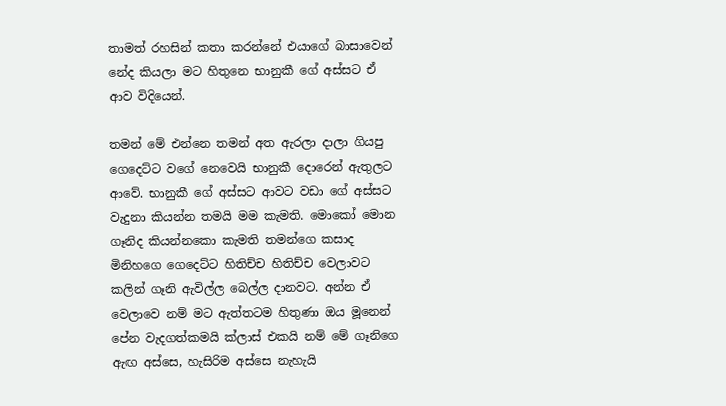තාමත් රහසින් කතා කරන්නේ එයාගේ බාසාවෙන් නේද කියලා මට හිතුනෙ භානුකී ගේ අස්සට ඒ ආව විදියෙන්.

තමන් මේ එන්නෙ තමන් අත ඇරලා දාලා ගියපු ගෙදෙට්ට වගේ නෙවෙයි භානුකී දොරෙන් ඇතුලට ආවේ. භානුකී ගේ අස්සට ආවට වඩා ගේ අස්සට වැදුනා කියන්න තමයි මම කැමති. මොකෝ මොන ගෑනිද කියන්නකො කැමති තමන්ගෙ කසාද මිනිහගෙ ගෙදෙට්ට හිතිච්ච හිතිච්ච වෙලාවට කලින් ගෑනි ඇවිල්ල බෙල්ල දානවට. අන්න ඒ වෙලාවෙ නම් මට ඇත්තටම හිතුණා ඔය මූනෙන් පේන වැදගත්කමයි ක්ලාස් එකයි නම් මේ ගෑනිගෙ ඇඟ අස්සෙ, හැසිරිම අස්සෙ නැහැයි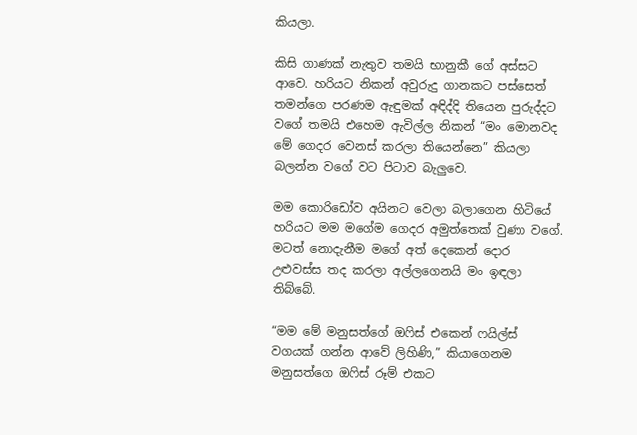කියලා.

කිසි ගාණක් නැතුව තමයි භානුකී ගේ අස්සට ආවෙ. හරියට නිකන් අවුරුදු ගානකට පස්සෙත් තමන්ගෙ පරණම ඇඳුමක් අඳිද්දි තියෙන පුරුද්දට වගේ තමයි එහෙම ඇවිල්ල නිකන් “මං මොනවද මේ ගෙදර වෙනස් කරලා තියෙන්නෙ” කියලා බලන්න වගේ වට පිටාව බැලුවෙ.

මම කොරිඩෝව අයිනට වෙලා බලාගෙන හිටියේ හරියට මම මගේම ගෙදර අමුත්තෙක් වුණා වගේ. මටත් නොදැනීම මගේ අත් දෙකෙන් දොර උළුවස්ස තද කරලා අල්ලගෙනයි මං ඉඳලා තිබ්බේ.

“මම මේ මනුසත්ගේ ඔෆිස් එකෙන් ෆයිල්ස් වගයක් ගන්න ආවේ ලිහිණි,” කියාගෙනම මනුසත්ගෙ ඔෆිස් රූම් එකට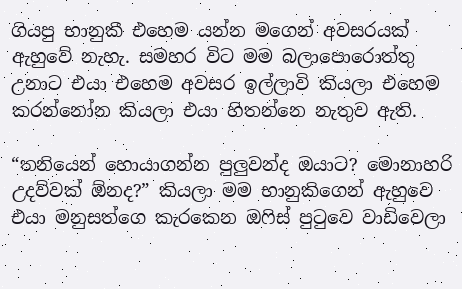ගියපු භානුකී එහෙම යන්න මගෙන් අවසරයක් ඇහුවේ නැහැ. සමහර විට මම බලාපොරොත්තු උනාට එයා එහෙම අවසර ඉල්ලාවි කියලා එහෙම කරන්නෝන කියලා එයා හිතන්නෙ නැතුව ඇති.

“තනියෙන් හොයාගන්න පුලුවන්ද ඔයාට? මොනාහරි උදව්වක් ඕනද?” කියලා මම භානුකිගෙන් ඇහුවෙ එයා මනුසත්ගෙ කැරකෙන ඔෆිස් පුටුවෙ වාඩිවෙලා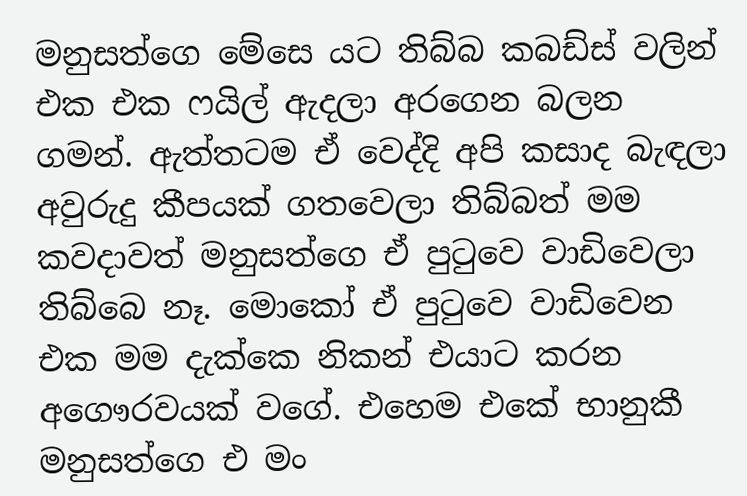මනුසත්ගෙ මේසෙ යට තිබ්බ කබඩ්ස් වලින් එක එක ෆයිල් ඇදලා අරගෙන බලන ගමන්. ඇත්තටම ඒ වෙද්දි අපි කසාද බැඳලා අවුරුදු කීපයක් ගතවෙලා තිබ්බත් මම කවදාවත් මනුසත්ගෙ ඒ පුටුවෙ වාඩිවෙලා තිබ්බෙ නෑ. මොකෝ ඒ පුටුවෙ වාඩිවෙන එක මම දැක්කෙ නිකන් එයාට කරන අගෞරවයක් වගේ. එහෙම එකේ භානුකී මනුසත්ගෙ එ මං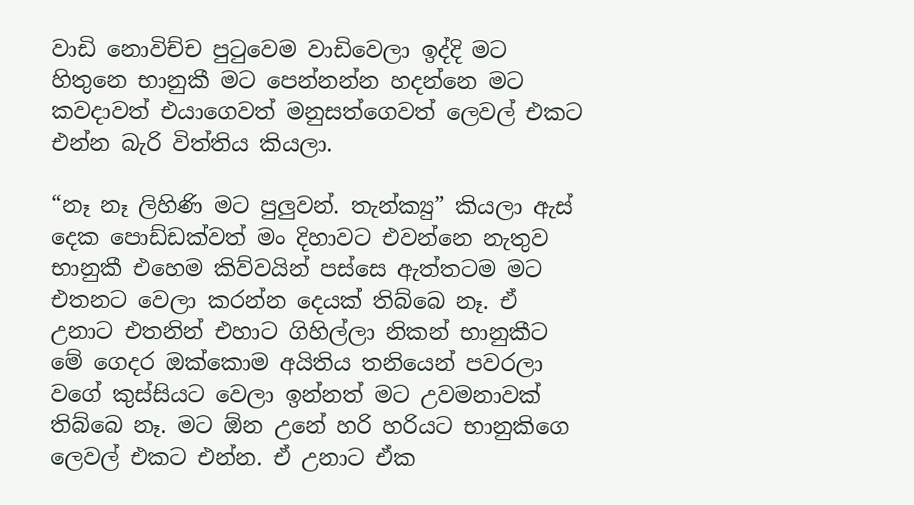වාඩි නොවිච්ච පුටුවෙම වාඩිවෙලා ඉද්දි මට හිතුනෙ භානුකී මට පෙන්නන්න හදන්නෙ මට කවදාවත් එයාගෙවත් මනුසත්ගෙවත් ලෙවල් එකට එන්න බැරි විත්තිය කියලා.

“නෑ නෑ ලිහිණි මට පුලුවන්. තැන්ක්‍යු” කියලා ඇස් දෙක පොඩ්ඩක්වත් මං දිහාවට එවන්නෙ නැතුව භානුකී එහෙම කිව්වයින් පස්සෙ ඇත්තටම මට එතනට වෙලා කරන්න දෙයක් තිබ්බෙ නෑ. ඒ උනාට එතනින් එහාට ගිහිල්ලා නිකන් භානුකීට මේ ගෙදර ඔක්කොම අයිතිය තනියෙන් පවරලා වගේ කුස්සියට වෙලා ඉන්නත් මට උවමනාවක් තිබ්බෙ නෑ. මට ඕන උනේ හරි හරියට භානුකිගෙ ලෙවල් එකට එන්න. ඒ උනාට ඒක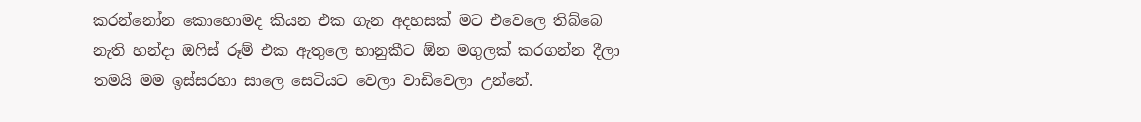කරන්නෝන කොහොමද කියන එක ගැන අදහසක් මට එවෙලෙ තිබ්බෙ නැති හන්දා ඔෆිස් රූම් එක ඇතුලෙ භානුකීට ඕන මගුලක් කරගන්න දීලා තමයි මම ඉස්සරහා සාලෙ සෙටියට වෙලා වාඩිවෙලා උන්නේ.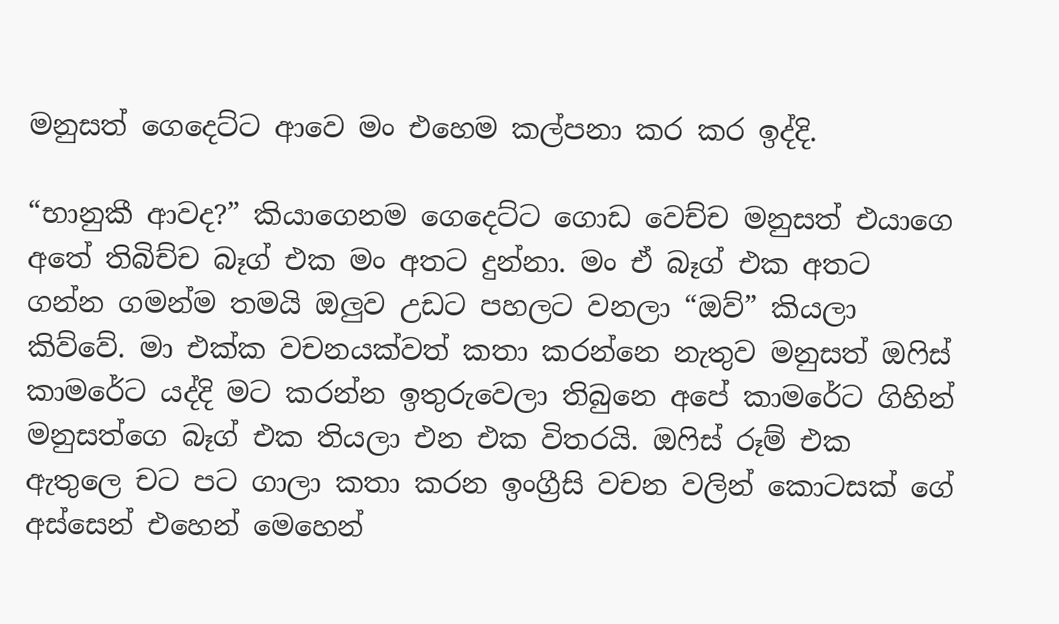මනුසත් ගෙදෙට්ට ආවෙ මං එහෙම කල්පනා කර කර ඉද්දි.

“භානුකී ආවද?” කියාගෙනම ගෙදෙට්ට ගොඩ වෙච්ච මනුසත් එයාගෙ අතේ තිබිච්ච බෑග් එක මං අතට දුන්නා. මං ඒ බෑග් එක අතට ගන්න ගමන්ම තමයි ඔලුව උඩට පහලට වනලා “ඔව්” කියලා කිව්වේ. මා එක්ක වචනයක්වත් කතා කරන්නෙ නැතුව මනුසත් ඔෆිස් කාමරේට යද්දි මට කරන්න ඉතුරුවෙලා තිබුනෙ අපේ කාමරේට ගිහින් මනුසත්ගෙ බෑග් එක තියලා එන එක විතරයි. ඔෆිස් රූම් එක ඇතුලෙ චට පට ගාලා කතා කරන ඉංග්‍රීසි වචන වලින් කොටසක් ගේ අස්සෙන් එහෙන් මෙහෙන්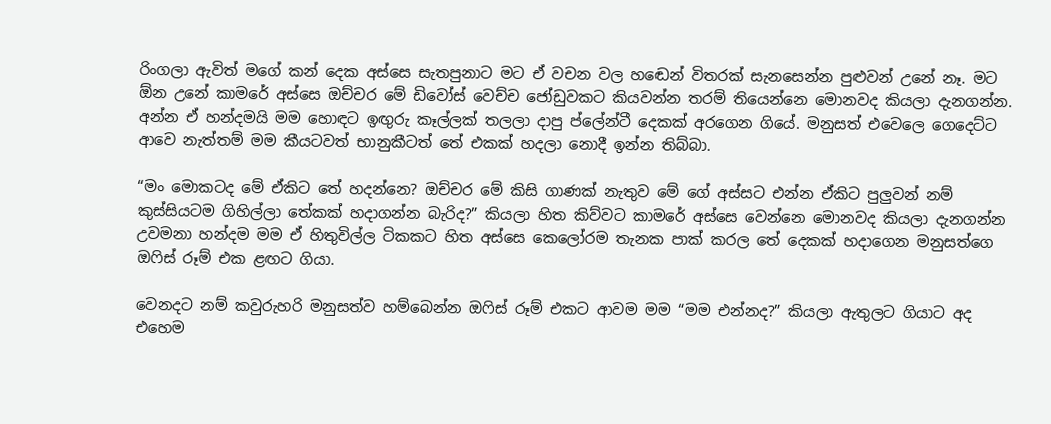රිංගලා ඇවිත් මගේ කන් දෙක අස්සෙ සැතපුනාට මට ඒ වචන වල හඬෙන් විතරක් සැනසෙන්න පුළුවන් උනේ නෑ. මට ඕන උනේ කාමරේ අස්සෙ ඔච්චර මේ ඩිවෝස් වෙච්ච ජෝඩුවකට කියවන්න තරම් තියෙන්නෙ මොනවද කියලා දැනගන්න. අන්න ඒ හන්දමයි මම හොඳට ඉඟුරු කෑල්ලක් තලලා දාපු ප්ලේන්ටී දෙකක් අරගෙන ගියේ. මනුසත් එවෙලෙ ගෙදෙට්ට ආවෙ නැත්තම් මම කීයටවත් භානුකීටත් තේ එකක් හදලා නොදී ඉන්න තිබ්බා.

“මං මොකටද මේ ඒකිට තේ හදන්නෙ? ඔච්චර මේ කිසි ගාණක් නැතුව මේ ගේ අස්සට එන්න ඒකිට පුලුවන් නම් කුස්සියටම ගිහිල්ලා තේකක් හදාගන්න බැරිද?” කියලා හිත කිව්වට කාමරේ අස්සෙ වෙන්නෙ මොනවද කියලා දැනගන්න උවමනා හන්දම මම ඒ හිතුවිල්ල ටිකකට හිත අස්සෙ කෙලෝරම තැනක පාක් කරල තේ දෙකක් හදාගෙන මනුසත්ගෙ ඔෆිස් රූම් එක ළඟට ගියා.

වෙනදට නම් කවුරුහරි මනුසත්ව හම්බෙන්න ඔෆිස් රූම් එකට ආවම මම “මම එන්නද?” කියලා ඇතුලට ගියාට අද එහෙම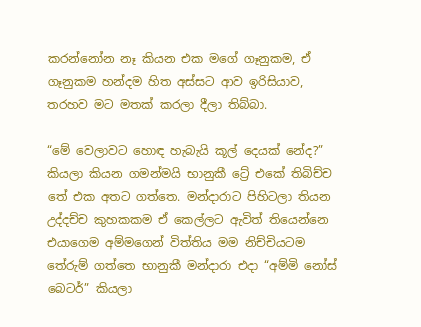කරන්නෝන නෑ කියන එක මගේ ගෑනුකම, ඒ ගෑනුකම හන්දම හිත අස්සට ආව ඉරිසියාව, තරහව මට මතක් කරලා දීලා තිබ්බා.

“මේ වෙලාවට හොඳ හැබැයි කූල් දෙයක් නේද?” කියලා කියන ගමන්මයි භානුකී ට්‍රේ එකේ තිබිච්ච තේ එක අතට ගත්තෙ. මන්දාරාට පිහිටලා තියන උද්දච්ච කුහකකම ඒ කෙල්ලට ඇවිත් තියෙන්නෙ එයාගෙම අම්මගෙන් විත්තිය මම නිච්චියටම තේරුම් ගත්තෙ භානුකී මන්දාරා එදා “අම්මි නෝස් බෙටර්” කියලා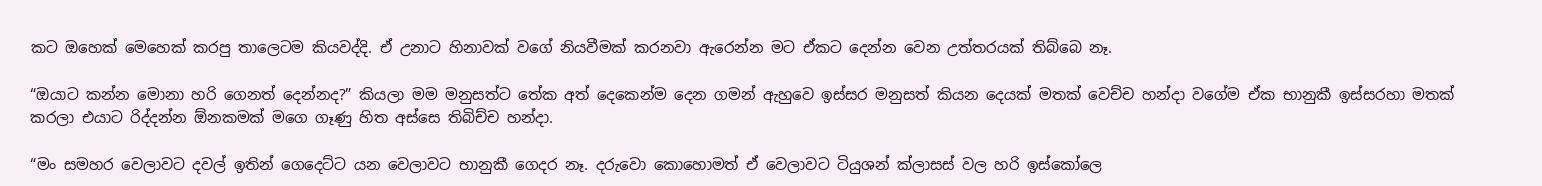කට ඔහෙක් මෙහෙක් කරපු තාලෙටම කියවද්දි. ඒ උනාට හිනාවක් වගේ නියවීමක් කරනවා ඇරෙන්න මට ඒකට දෙන්න වෙන උත්තරයක් තිබ්බෙ නෑ.

“ඔයාට කන්න මොනා හරි ගෙනත් දෙන්නද?” කියලා මම මනුසත්ට තේක අත් දෙකෙන්ම දෙන ගමන් ඇහුවෙ ඉස්සර මනුසත් කියන දෙයක් මතක් වෙච්ච හන්දා වගේම ඒක භානුකී ඉස්සරහා මතක් කරලා එයාට රිද්දන්න ඕනකමක් මගෙ ගෑණු හිත අස්සෙ තිබිච්ච හන්දා.

“මං සමහර වෙලාවට දවල් ඉතින් ගෙදෙට්ට යන වෙලාවට භානුකී ගෙදර නෑ. දරුවො කොහොමත් ඒ වෙලාවට ටියුශන් ක්ලාසස් වල හරි ඉස්කෝලෙ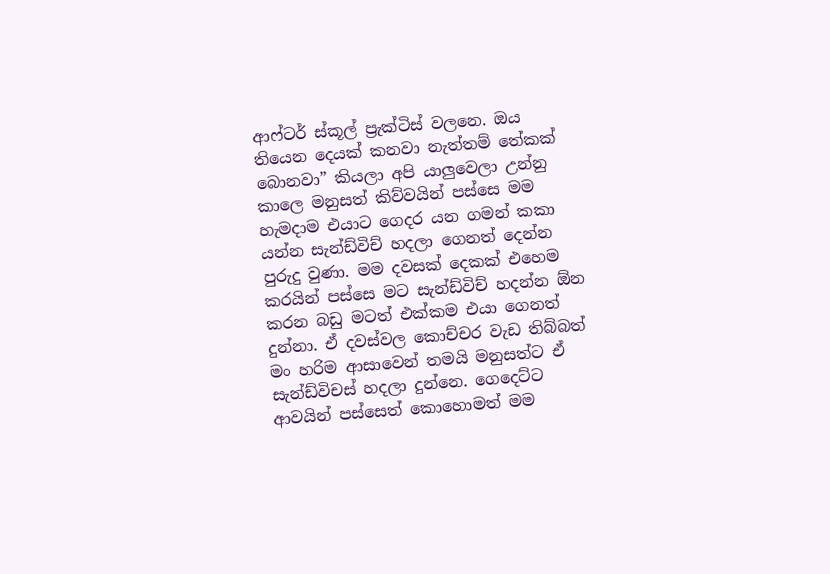ආෆ්ටර් ස්කූල් ප්‍රැක්ටිස් වලනෙ. ඔය තියෙන දෙයක් කනවා නැත්තම් තේකක් බොනවා” කියලා අපි යාලුවෙලා උන්නු කාලෙ මනුසත් කිව්වයින් පස්සෙ මම හැමදාම එයාට ගෙදර යන ගමන් කකා යන්න සැන්ඩ්විච් හදලා ගෙනත් දෙන්න පුරුදු වුණා. මම දවසක් දෙකක් එහෙම කරයින් පස්සෙ මට සැන්ඩ්විච් හදන්න ඕන කරන බඩු මටත් එක්කම එයා ගෙනත් දුන්නා. ඒ දවස්වල කොච්චර වැඩ තිබ්බත් මං හරිම ආසාවෙන් තමයි මනුසත්ට ඒ සැන්ඩ්විචස් හදලා දුන්නෙ. ගෙදෙට්ට ආවයින් පස්සෙත් කොහොමත් මම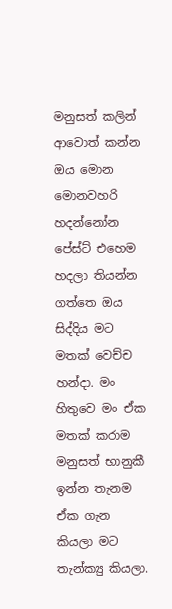මනුසත් කලින් ආවොත් කන්න ඔය මොන මොනවහරි හදන්නෝන පේස්ට් එහෙම හදලා තියන්න ගත්තෙ ඔය සිද්දිය මට මතක් වෙච්ච හන්දා. මං හිතුවෙ මං ඒක මතක් කරාම මනුසත් භානුකී ඉන්න තැනම ඒක ගැන කියලා මට තැන්ක්‍යු කියලා.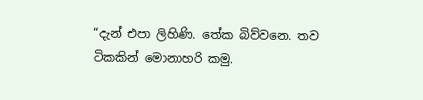“දැන් එපා ලිහිණි. තේක බිව්වනෙ. තව ටිකකින් මොනාහරි කමු.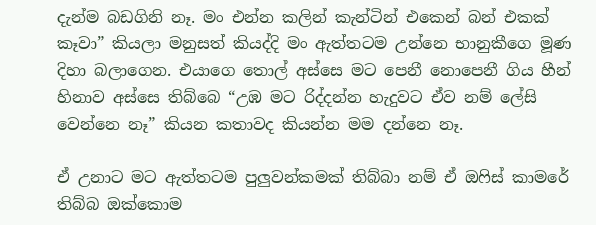දැන්ම බඩගිනි නෑ. මං එන්න කලින් කැන්ටින් එකෙන් බන් එකක් කෑවා” කියලා මනුසත් කියද්දි මං ඇත්තටම උන්නෙ භානුකීගෙ මූණ දිහා බලාගෙන. එයාගෙ තොල් අස්සෙ මට පෙනී නොපෙනී ගිය හීන් හිනාව අස්සෙ තිබ්බෙ “උඹ මට රිද්දන්න හැදුවට ඒව නම් ලේසි වෙන්නෙ නෑ” කියන කතාවද කියන්න මම දන්නෙ නෑ.

ඒ උනාට මට ඇත්තටම පුලුවන්කමක් තිබ්බා නම් ඒ ඔෆිස් කාමරේ තිබ්බ ඔක්කොම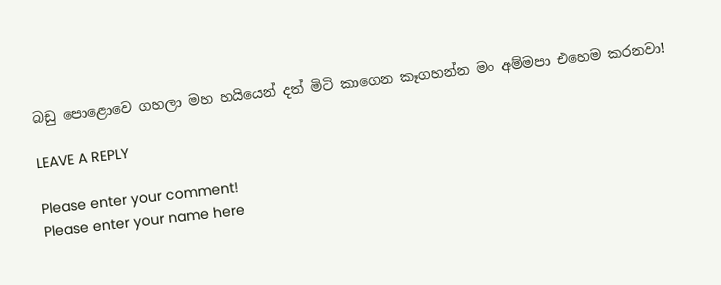බඩු පොළොවෙ ගහලා මහ හයියෙන් දත් මිටි කාගෙන කෑගහන්න මං අම්මපා එහෙම කරනවා!

LEAVE A REPLY

Please enter your comment!
Please enter your name here